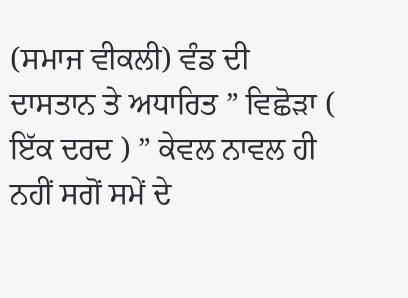(ਸਮਾਜ ਵੀਕਲੀ) ਵੰਡ ਦੀ ਦਾਸਤਾਨ ਤੇ ਅਧਾਰਿਤ ” ਵਿਛੋੜਾ ( ਇੱਕ ਦਰਦ ) ” ਕੇਵਲ ਨਾਵਲ ਹੀ ਨਹੀਂ ਸਗੋਂ ਸਮੇਂ ਦੇ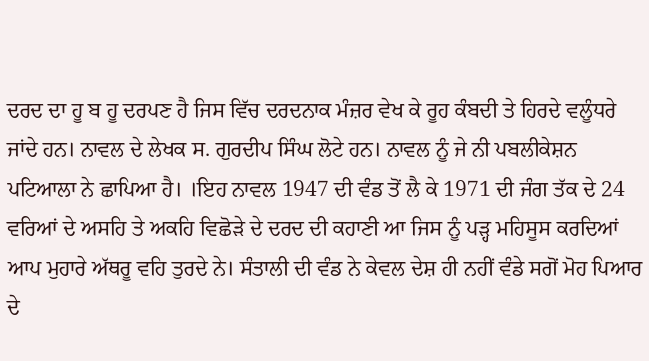ਦਰਦ ਦਾ ਹੂ ਬ ਹੂ ਦਰਪਣ ਹੈ ਜਿਸ ਵਿੱਚ ਦਰਦਨਾਕ ਮੰਜ਼ਰ ਵੇਖ ਕੇ ਰੂਹ ਕੰਬਦੀ ਤੇ ਹਿਰਦੇ ਵਲੂੰਧਰੇ ਜਾਂਦੇ ਹਨ। ਨਾਵਲ ਦੇ ਲੇਖਕ ਸ. ਗੁਰਦੀਪ ਸਿੰਘ ਲੋਟੇ ਹਨ। ਨਾਵਲ ਨੂੰ ਜੇ ਨੀ ਪਬਲੀਕੇਸ਼ਨ ਪਟਿਆਲਾ ਨੇ ਛਾਪਿਆ ਹੈ। ।ਇਹ ਨਾਵਲ 1947 ਦੀ ਵੰਡ ਤੋਂ ਲੈ ਕੇ 1971 ਦੀ ਜੰਗ ਤੱਕ ਦੇ 24 ਵਰਿਆਂ ਦੇ ਅਸਹਿ ਤੇ ਅਕਹਿ ਵਿਛੋੜੇ ਦੇ ਦਰਦ ਦੀ ਕਹਾਣੀ ਆ ਜਿਸ ਨੂੰ ਪੜ੍ਹ ਮਹਿਸੂਸ ਕਰਦਿਆਂ ਆਪ ਮੁਹਾਰੇ ਅੱਥਰੂ ਵਹਿ ਤੁਰਦੇ ਨੇ। ਸੰਤਾਲੀ ਦੀ ਵੰਡ ਨੇ ਕੇਵਲ ਦੇਸ਼ ਹੀ ਨਹੀਂ ਵੰਡੇ ਸਗੋਂ ਮੋਹ ਪਿਆਰ ਦੇ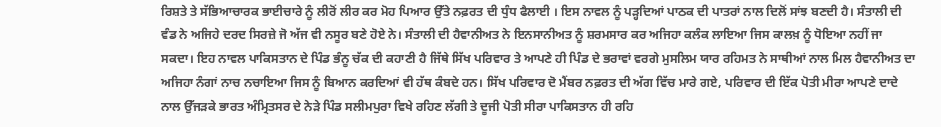ਰਿਸ਼ਤੇ ਤੇ ਸੱਭਿਆਚਾਰਕ ਭਾਈਚਾਰੇ ਨੂੰ ਲੀਰੋਂ ਲੀਰ ਕਰ ਮੋਹ ਪਿਆਰ ਉੱਤੇ ਨਫ਼ਰਤ ਦੀ ਧੁੰਧ ਫੈਲਾਈ । ਇਸ ਨਾਵਲ ਨੂੰ ਪੜ੍ਹਦਿਆਂ ਪਾਠਕ ਦੀ ਪਾਤਰਾਂ ਨਾਲ ਦਿਲੋਂ ਸਾਂਝ ਬਣਦੀ ਹੈ। ਸੰਤਾਲੀ ਦੀ ਵੰਡ ਨੇ ਅਜਿਹੇ ਦਰਦ ਸਿਰਜ਼ੇ ਜੋ ਅੱਜ ਵੀ ਨਸੂਰ ਬਣੇ ਹੋਏ ਨੇ। ਸੰਤਾਲੀ ਦੀ ਹੈਵਾਨੀਅਤ ਨੇ ਇਨਸਾਨੀਅਤ ਨੂੰ ਸ਼ਰਮਸਾਰ ਕਰ ਅਜਿਹਾ ਕਲੰਕ ਲਾਇਆ ਜਿਸ ਕਾਲਖ਼ ਨੂੰ ਧੋਇਆ ਨਹੀਂ ਜਾ ਸਕਦਾ। ਇਹ ਨਾਵਲ ਪਾਕਿਸਤਾਨ ਦੇ ਪਿੰਡ ਭੰਨੂ ਚੱਕ ਦੀ ਕਹਾਣੀ ਹੈ ਜਿੱਥੇ ਸਿੱਖ ਪਰਿਵਾਰ ਤੇ ਆਪਣੇ ਹੀ ਪਿੰਡ ਦੇ ਭਰਾਵਾਂ ਵਰਗੇ ਮੁਸਲਿਮ ਯਾਰ ਰਹਿਮਤ ਨੇ ਸਾਥੀਆਂ ਨਾਲ ਮਿਲ ਹੈਵਾਨੀਅਤ ਦਾ ਅਜਿਹਾ ਨੰਗਾਂ ਨਾਚ ਨਚਾਇਆ ਜਿਸ ਨੂੰ ਬਿਆਨ ਕਰਦਿਆਂ ਵੀ ਹੱਥ ਕੰਬਦੇ ਹਨ। ਸਿੱਖ ਪਰਿਵਾਰ ਦੋ ਮੈਂਬਰ ਨਫ਼ਰਤ ਦੀ ਅੱਗ ਵਿੱਚ ਮਾਰੇ ਗਏ, ਪਰਿਵਾਰ ਦੀ ਇੱਕ ਪੋਤੀ ਮੀਰਾ ਆਪਣੇ ਦਾਦੇ ਨਾਲ ਉੱਜੜਕੇ ਭਾਰਤ ਅੰਮ੍ਰਿਤਸਰ ਦੇ ਨੇੜੇ ਪਿੰਡ ਸਲੀਮਪੁਰਾ ਵਿਖੇ ਰਹਿਣ ਲੱਗੀ ਤੇ ਦੂਜੀ ਪੋਤੀ ਸੀਰਾ ਪਾਕਿਸਤਾਨ ਹੀ ਰਹਿ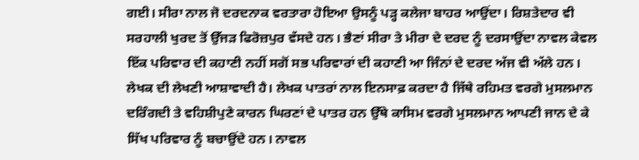ਗਈ। ਸੀਰਾ ਨਾਲ ਜੋ ਦਰਦਨਾਕ ਵਰਤਾਰਾ ਹੋਇਆ ਉਸਨੂੰ ਪੜ੍ਹ ਕਲੇਜਾ ਬਾਹਰ ਆਉਂਦਾ। ਰਿਸ਼ਤੇਦਾਰ ਵੀ ਸਰਹਾਲੀ ਖੁਰਦ ਤੋਂ ਉੱਜੜ ਫਿਰੋਜ਼ਪੁਰ ਵੱਸਦੇ ਹਨ। ਭੈਣਾਂ ਸੀਰਾ ਤੇ ਮੀਰਾ ਦੇ ਦਰਦ ਨੂੰ ਦਰਸਾਉਂਦਾ ਨਾਵਲ ਕੇਵਲ ਇੱਕ ਪਰਿਵਾਰ ਦੀ ਕਹਾਣੀ ਨਹੀਂ ਸਗੋਂ ਸਭ ਪਰਿਵਾਰਾਂ ਦੀ ਕਹਾਣੀ ਆ ਜਿੰਨਾਂ ਦੇ ਦਰਦ ਅੱਜ ਵੀ ਅੱਲੇ ਹਨ। ਲੇਖਕ ਦੀ ਲੇਖਣੀ ਆਸ਼ਾਵਾਦੀ ਹੈ। ਲੇਖਕ ਪਾਤਰਾਂ ਨਾਲ ਇਨਸਾਫ਼ ਕਰਦਾ ਹੈ ਜਿੱਥੇ ਰਹਿਮਤ ਵਰਗੇ ਮੁਸਲਮਾਨ ਦਰਿੰਗਦੀ ਤੇ ਵਹਿਸ਼ੀਪੁਣੇ ਕਾਰਨ ਘਿਰਣਾਂ ਦੇ ਪਾਤਰ ਹਨ ਉੱਥੇ ਕਾਸਿਮ ਵਰਗੇ ਮੁਸਲਮਾਨ ਆਪਣੀ ਜਾਨ ਦੇ ਕੇ ਸਿੱਖ ਪਰਿਵਾਰ ਨੂੰ ਬਚਾਉਂਦੇ ਹਨ। ਨਾਵਲ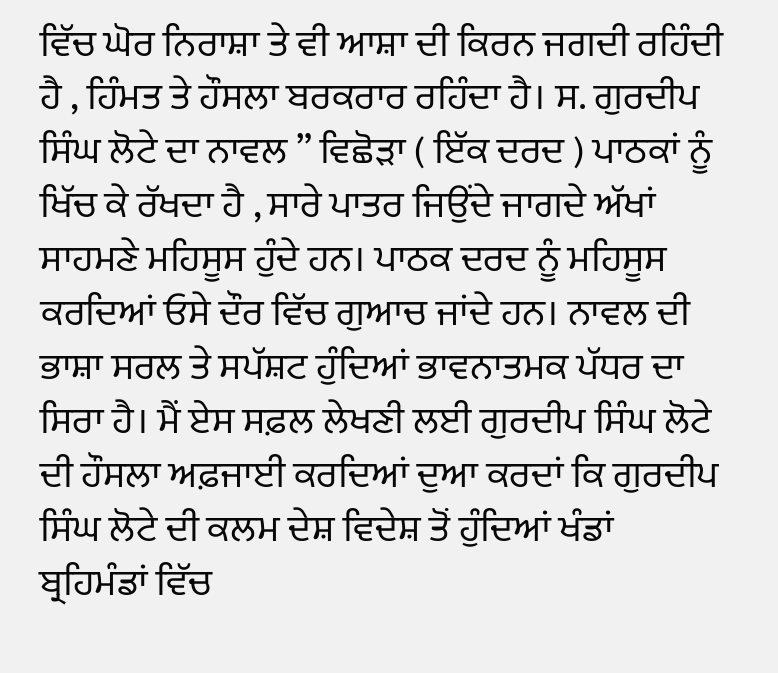ਵਿੱਚ ਘੋਰ ਨਿਰਾਸ਼ਾ ਤੇ ਵੀ ਆਸ਼ਾ ਦੀ ਕਿਰਨ ਜਗਦੀ ਰਹਿੰਦੀ ਹੈ , ਹਿੰਮਤ ਤੇ ਹੌਸਲਾ ਬਰਕਰਾਰ ਰਹਿੰਦਾ ਹੈ। ਸ. ਗੁਰਦੀਪ ਸਿੰਘ ਲੋਟੇ ਦਾ ਨਾਵਲ ” ਵਿਛੋੜਾ ( ਇੱਕ ਦਰਦ ) ਪਾਠਕਾਂ ਨੂੰ ਖਿੱਚ ਕੇ ਰੱਖਦਾ ਹੈ , ਸਾਰੇ ਪਾਤਰ ਜਿਉਂਦੇ ਜਾਗਦੇ ਅੱਖਾਂ ਸਾਹਮਣੇ ਮਹਿਸੂਸ ਹੁੰਦੇ ਹਨ। ਪਾਠਕ ਦਰਦ ਨੂੰ ਮਹਿਸੂਸ ਕਰਦਿਆਂ ਓਸੇ ਦੌਰ ਵਿੱਚ ਗੁਆਚ ਜਾਂਦੇ ਹਨ। ਨਾਵਲ ਦੀ ਭਾਸ਼ਾ ਸਰਲ ਤੇ ਸਪੱਸ਼ਟ ਹੁੰਦਿਆਂ ਭਾਵਨਾਤਮਕ ਪੱਧਰ ਦਾ ਸਿਰਾ ਹੈ। ਮੈਂ ਏਸ ਸਫ਼ਲ ਲੇਖਣੀ ਲਈ ਗੁਰਦੀਪ ਸਿੰਘ ਲੋਟੇ ਦੀ ਹੌਸਲਾ ਅਫ਼ਜਾਈ ਕਰਦਿਆਂ ਦੁਆ ਕਰਦਾਂ ਕਿ ਗੁਰਦੀਪ ਸਿੰਘ ਲੋਟੇ ਦੀ ਕਲਮ ਦੇਸ਼ ਵਿਦੇਸ਼ ਤੋਂ ਹੁੰਦਿਆਂ ਖੰਡਾਂ ਬ੍ਰਹਿਮੰਡਾਂ ਵਿੱਚ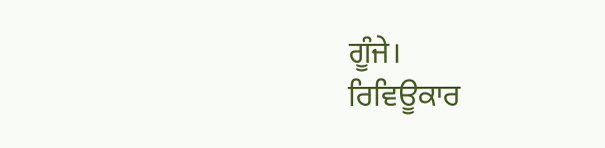ਗੂੰਜੇ।
ਰਿਵਿਊਕਾਰ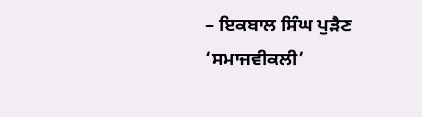– ਇਕਬਾਲ ਸਿੰਘ ਪੁੜੈਣ
‘ਸਮਾਜਵੀਕਲੀ’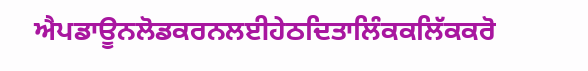ਐਪਡਾਊਨਲੋਡਕਰਨਲਈਹੇਠਦਿਤਾਲਿੰਕਕਲਿੱਕਕਰੋ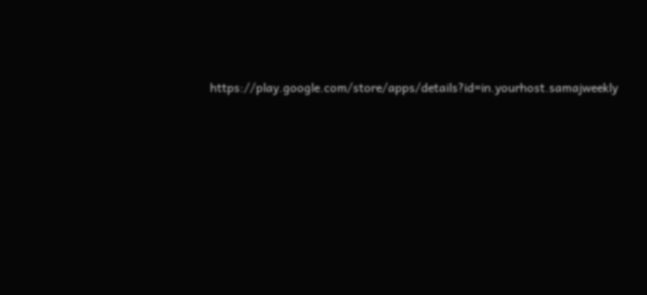https://play.google.com/store/apps/details?id=in.yourhost.samajweekly